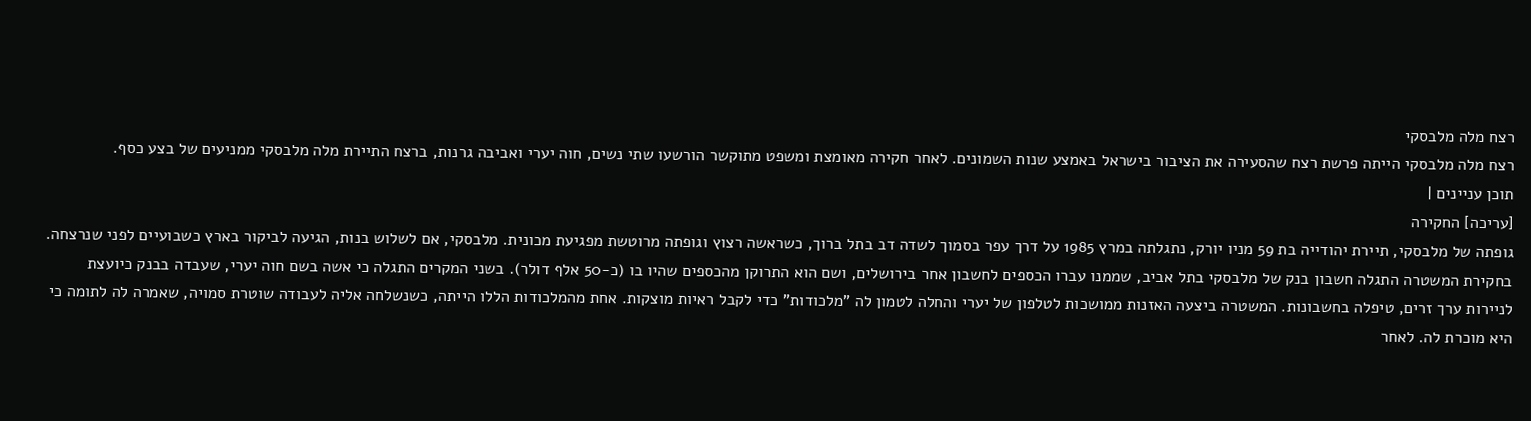רצח מלה מלבסקי
רצח מלה מלבסקי הייתה פרשת רצח שהסעירה את הציבור בישראל באמצע שנות השמונים. לאחר חקירה מאומצת ומשפט מתוקשר הורשעו שתי נשים, חוה יערי ואביבה גרנות, ברצח התיירת מלה מלבסקי ממניעים של בצע כסף.
תוכן עניינים |
[עריכה] החקירה
גופתה של מלבסקי, תיירת יהודייה בת 59 מניו יורק, נתגלתה במרץ 1985 על דרך עפר בסמוך לשדה דב בתל ברוך, כשראשה רצוץ וגופתה מרוטשת מפגיעת מכונית. מלבסקי, אם לשלוש בנות, הגיעה לביקור בארץ כשבועיים לפני שנרצחה.
בחקירת המשטרה התגלה חשבון בנק של מלבסקי בתל אביב, שממנו עברו הכספים לחשבון אחר בירושלים, ושם הוא התרוקן מהכספים שהיו בו (כ-50 אלף דולר). בשני המקרים התגלה כי אשה בשם חוה יערי, שעבדה בבנק כיועצת לניירות ערך זרים, טיפלה בחשבונות. המשטרה ביצעה האזנות ממושכות לטלפון של יערי והחלה לטמון לה "מלכודות" כדי לקבל ראיות מוצקות. אחת מהמלכודות הללו הייתה, כשנשלחה אליה לעבודה שוטרת סמויה, שאמרה לה לתומה כי היא מוכרת לה. לאחר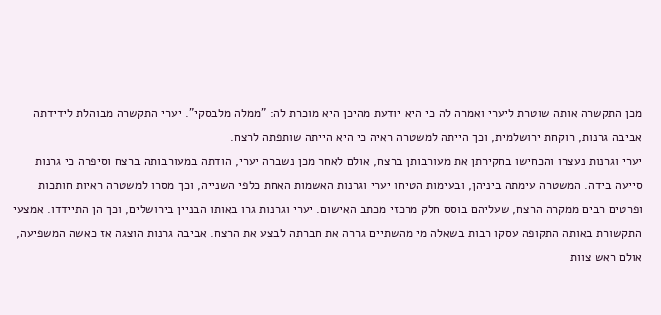מכן התקשרה אותה שוטרת ליערי ואמרה לה כי היא יודעת מהיכן היא מוכרת לה: "ממלה מלבסקי". יערי התקשרה מבוהלת לידידתה אביבה גרנות, רוקחת ירושלמית, וכך הייתה למשטרה ראיה כי היא הייתה שותפתה לרצח.
יערי וגרנות נעצרו והכחישו בחקירתן את מעורבותן ברצח, אולם לאחר מכן נשברה יערי, הודתה במעורבותה ברצח וסיפרה כי גרנות סייעה בידה. המשטרה עימתה ביניהן, ובעימות הטיחו יערי וגרנות האשמות האחת כלפי השנייה, וכך מסרו למשטרה ראיות חותכות ופרטים רבים ממקרה הרצח, שעליהם בוסס חלק מרכזי מכתב האישום. יערי וגרנות גרו באותו הבניין בירושלים, וכך הן התיידדו. אמצעי התקשורת באותה התקופה עסקו רבות בשאלה מי מהשתיים גררה את חברתה לבצע את הרצח. אביבה גרנות הוצגה אז כאשה המשפיעה, אולם ראש צוות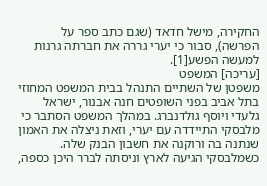החקירה, מישל חדאד (שגם כתב ספר על הפרשה), סבור כי יערי גררה את חברתה גרנות למעשה הפשע[1].
[עריכה] המשפט
משפטן של השתיים התנהל בבית המשפט המחוזי בתל אביב בפני השופטים חנה אבנור, ישראל גלעדי ויוסף גולדנברג. במהלך המשפט הסתבר כי מלבסקי התיידדה עם יערי, וזאת ניצלה את האמון שנתנה בה ורוקנה את חשבון הבנק שלה. כשמלבסקי הגיעה לארץ וניסתה לברר היכן כספה,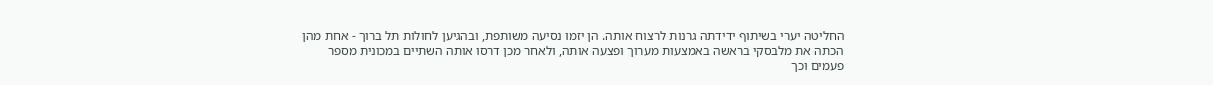החליטה יערי בשיתוף ידידתה גרנות לרצוח אותה. הן יזמו נסיעה משותפת, ובהגיען לחולות תל ברוך - אחת מהן הכתה את מלבסקי בראשה באמצעות מערוך ופצעה אותה, ולאחר מכן דרסו אותה השתיים במכונית מספר פעמים וכך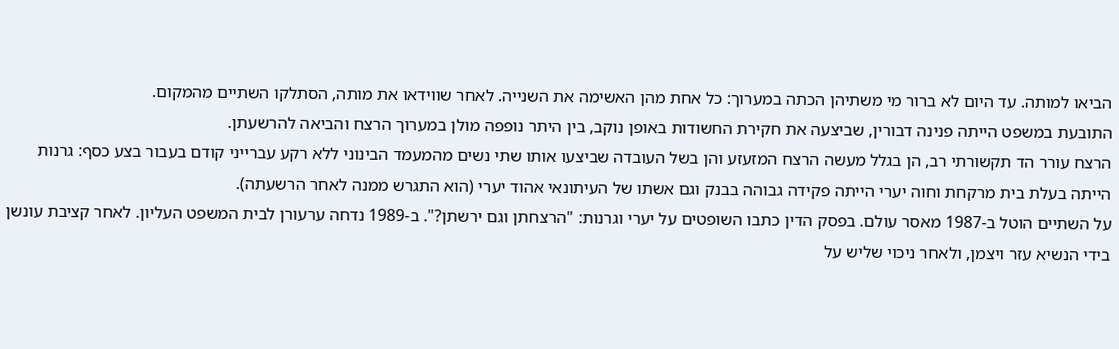הביאו למותה. עד היום לא ברור מי משתיהן הכתה במערוך: כל אחת מהן האשימה את השנייה. לאחר שווידאו את מותה, הסתלקו השתיים מהמקום.
התובעת במשפט הייתה פנינה דבורין, שביצעה את חקירת החשודות באופן נוקב, בין היתר נופפה מולן במערוך הרצח והביאה להרשעתן.
הרצח עורר הד תקשורתי רב, הן בגלל מעשה הרצח המזעזע והן בשל העובדה שביצעו אותו שתי נשים מהמעמד הבינוני ללא רקע עברייני קודם בעבור בצע כסף: גרנות הייתה בעלת בית מרקחת וחוה יערי הייתה פקידה גבוהה בבנק וגם אשתו של העיתונאי אהוד יערי (הוא התגרש ממנה לאחר הרשעתה).
על השתיים הוטל ב-1987 מאסר עולם. בפסק הדין כתבו השופטים על יערי וגרנות: "הרצחתן וגם ירשתן?". ב-1989 נדחה ערעורן לבית המשפט העליון. לאחר קציבת עונשן בידי הנשיא עזר ויצמן, ולאחר ניכוי שליש על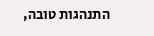התנהגות טובה,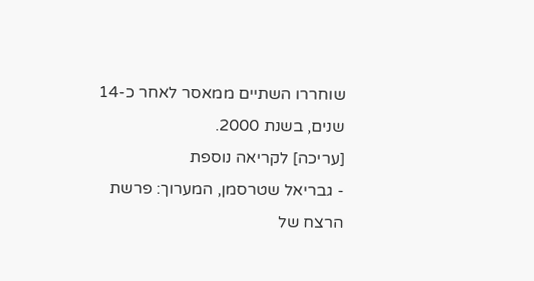שוחררו השתיים ממאסר לאחר כ-14 שנים, בשנת 2000.
[עריכה] לקריאה נוספת
- גבריאל שטרסמן, המערוך: פרשת הרצח של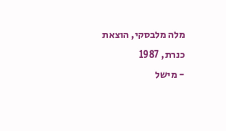מלה מלבסקי, הוצאת כנרת, 1987
- מישל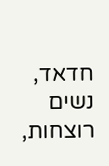חדאד, נשים רוצחות,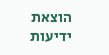הוצאת ידיעות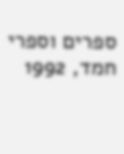ספרים וספרי חמד, 1992